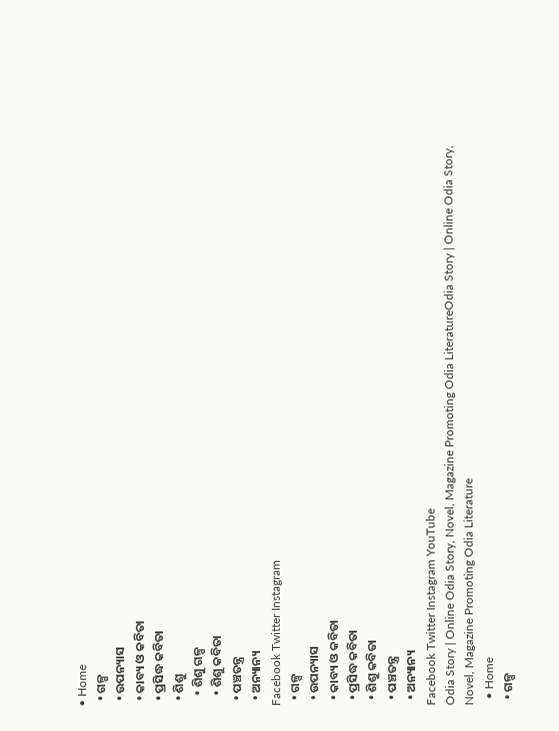• Home
  • ଗଳ୍ପ
  • ଉପନ୍ୟାସ
  • କାବ୍ୟ ଓ କବିତା
  • ପ୍ରସିଦ୍ଧ କବିତା
  • ଶିଶୁ
    • ଶିଶୁ ଗଳ୍ପ
    • ଶିଶୁ କବିତା
  • ପଞ୍ଚତନ୍ତ୍ର
  • ଅନ୍ୟାନ୍ୟ
Facebook Twitter Instagram
  • ଗଳ୍ପ
  • ଉପନ୍ୟାସ
  • କାବ୍ୟ ଓ କବିତା
  • ପ୍ରସିଦ୍ଧ କବିତା
  • ଶିଶୁ କବିତା
  • ପଞ୍ଚତନ୍ତ୍ର
  • ଅନ୍ୟାନ୍ୟ
Facebook Twitter Instagram YouTube
Odia Story | Online Odia Story, Novel, Magazine Promoting Odia LiteratureOdia Story | Online Odia Story, Novel, Magazine Promoting Odia Literature
  • Home
  • ଗଳ୍ପ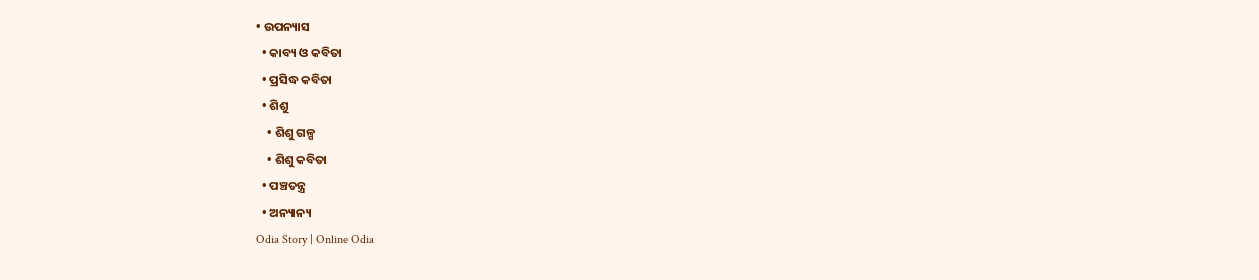• ଉପନ୍ୟାସ
  • କାବ୍ୟ ଓ କବିତା
  • ପ୍ରସିଦ୍ଧ କବିତା
  • ଶିଶୁ
    • ଶିଶୁ ଗଳ୍ପ
    • ଶିଶୁ କବିତା
  • ପଞ୍ଚତନ୍ତ୍ର
  • ଅନ୍ୟାନ୍ୟ
Odia Story | Online Odia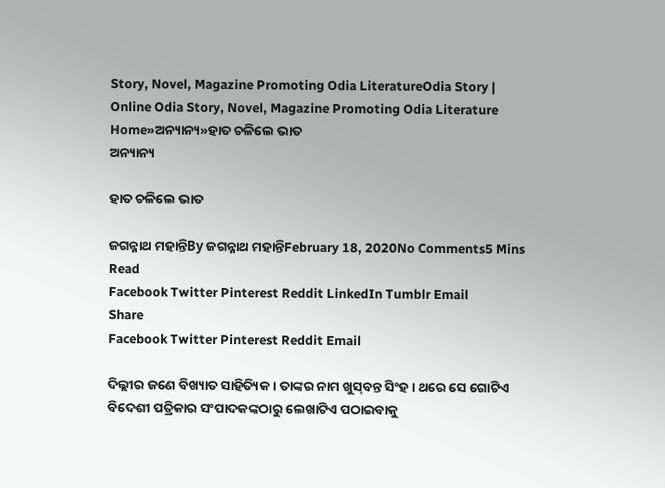Story, Novel, Magazine Promoting Odia LiteratureOdia Story | Online Odia Story, Novel, Magazine Promoting Odia Literature
Home»ଅନ୍ୟାନ୍ୟ»ହାତ ଚଳିଲେ ଭାତ
ଅନ୍ୟାନ୍ୟ

ହାତ ଚଳିଲେ ଭାତ

ଜଗନ୍ନାଥ ମହାନ୍ତିBy ଜଗନ୍ନାଥ ମହାନ୍ତିFebruary 18, 2020No Comments5 Mins Read
Facebook Twitter Pinterest Reddit LinkedIn Tumblr Email
Share
Facebook Twitter Pinterest Reddit Email

ଦିଲ୍ଲୀର ଜଣେ ବିଖ୍ୟାତ ସାହିତ୍ୟିକ । ତାଙ୍କର ନାମ ଖୁସ୍‌ବନ୍ତ ସିଂହ । ଥରେ ସେ ଗୋଟିଏ ବିଦେଶୀ ପତ୍ରିକାର ସଂପାଦକଙ୍କଠାରୁ ଲେଖାଟିଏ ପଠାଇବାକୁ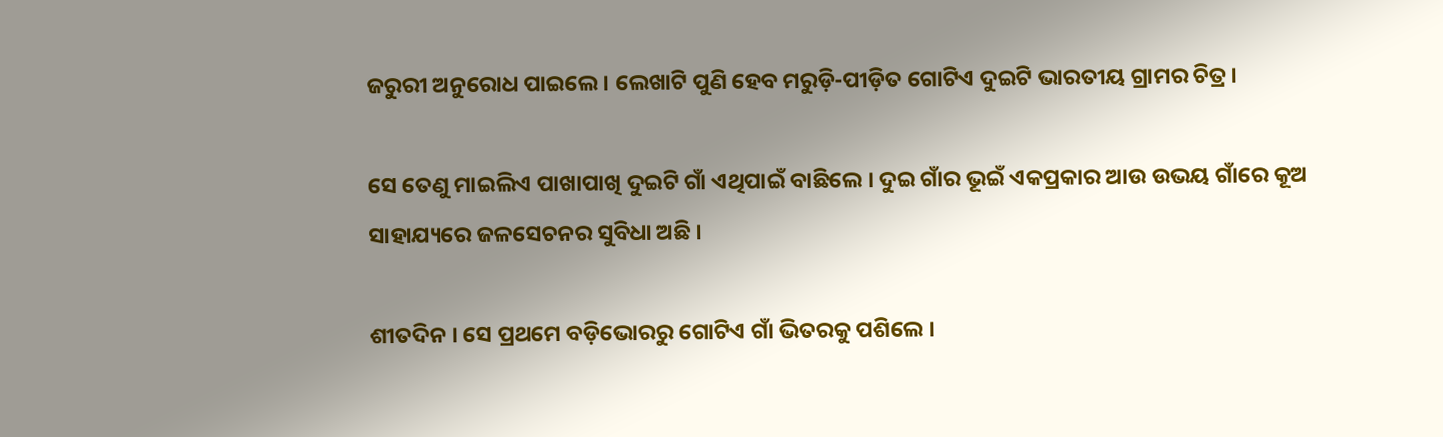ଜରୁରୀ ଅନୁରୋଧ ପାଇଲେ । ଲେଖାଟି ପୁଣି ହେବ ମରୁଡ଼ି-ପୀଡ଼ିତ ଗୋଟିଏ ଦୁଇଟି ଭାରତୀୟ ଗ୍ରାମର ଚିତ୍ର ।

ସେ ତେଣୁ ମାଇଲିଏ ପାଖାପାଖି ଦୁଇଟି ଗାଁ ଏଥିପାଇଁ ବାଛିଲେ । ଦୁଇ ଗାଁର ଭୂଇଁ ଏକପ୍ରକାର ଆଉ ଉଭୟ ଗାଁରେ କୂଅ ସାହାଯ୍ୟରେ ଜଳସେଚନର ସୁବିଧା ଅଛି ।

ଶୀତଦିନ । ସେ ପ୍ରଥମେ ବଡ଼ିଭୋରରୁ ଗୋଟିଏ ଗାଁ ଭିତରକୁ ପଶିଲେ ।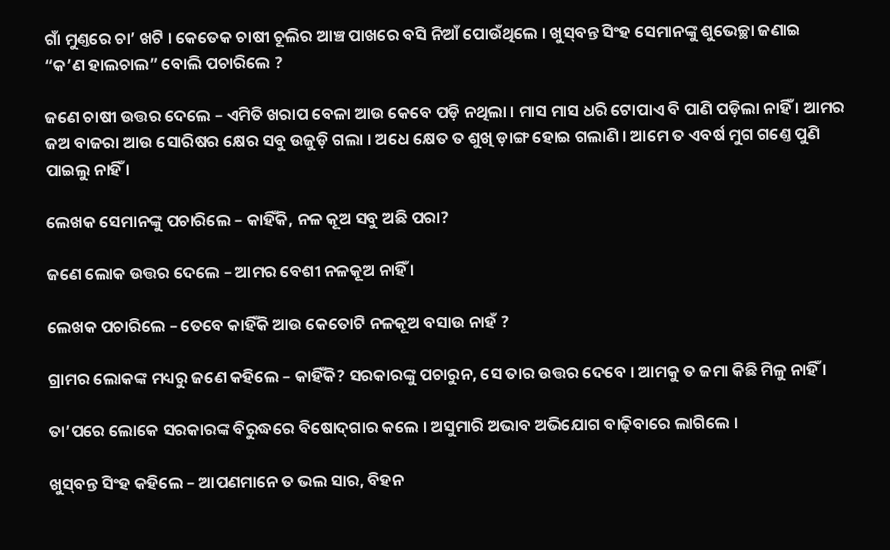ଗାଁ ମୁଣ୍ତରେ ଚା’ ଖଟି । କେତେକ ଚାଷୀ ଚୂଲିର ଆଞ୍ଚ ପାଖରେ ବସି ନିଆଁ ପୋଉଁଥିଲେ । ଖୁସ୍‌ବନ୍ତ ସିଂହ ସେମାନ‌ଙ୍କୁ ଶୁଭେଚ୍ଛା ଜଣାଇ “କ’ଣ ହାଲଚାଲ” ବୋଲି ପଚାରିଲେ ?

ଜଣେ ଚାଷୀ ଉତ୍ତର ଦେଲେ – ଏମିତି ଖରାପ ବେଳା ଆଉ କେବେ ପଡ଼ି ନଥିଲା । ମାସ ମାସ ଧରି ଟୋପାଏ ବି ପାଣି ପଡ଼ିଲା ନାହିଁ । ଆମର ଜଅ ବାଜରା ଆଉ ସୋରିଷର କ୍ଷେର ସବୁ ଉଜୁଡ଼ି ଗଲା । ଅଧେ କ୍ଷେତ ତ ଶୁଖି ଡ଼ାଙ୍ଗ ହୋଇ ଗଲାଣି । ଆମେ ତ ଏବର୍ଷ ମୁଗ ଗଣ୍ତେ ପୁଣି ପାଇଲୁ ନାହିଁ ।

ଲେଖକ ସେମାନଙ୍କୁ ପଚାରିଲେ – କାହିଁକି, ନଳ କୂଅ ସବୁ ଅଛି ପରା?

ଜଣେ ଲୋକ ଉତ୍ତର ଦେଲେ – ଆମର ବେଶୀ ନଳକୂଅ ନାହିଁ ।

ଲେଖକ ପଚାରିଲେ – ତେବେ କାହିଁକି ଆଉ କେତୋଟି ନଳକୂଅ ବସାଉ ନାହଁ ?

ଗ୍ରାମର ଲୋକଙ୍କ ମଧ୍ୟରୁ ଜଣେ କ‌ହିଲେ – କାହିଁକି? ସରକାରଙ୍କୁ ପଚାରୁନ, ସେ ତାର ଉତ୍ତର ଦେବେ । ଆମକୁ ତ ଜମା କିଛି ମିଳୁ ନାହିଁ ।

ତା’ପରେ ଲୋକେ ସରକାରଙ୍କ ବିରୁଦ୍ଧରେ ବିଷୋଦ୍‌ଗାର କଲେ । ଅସୁମାରି ଅଭାବ ଅଭିଯୋଗ ବାଢ଼ିବାରେ ଲାଗିଲେ ।

ଖୁସ୍‌ବନ୍ତ ସିଂହ କ‌ହିଲେ – ଆପଣମାନେ ତ ଭଲ ସାର, ବି‌ହ‌ନ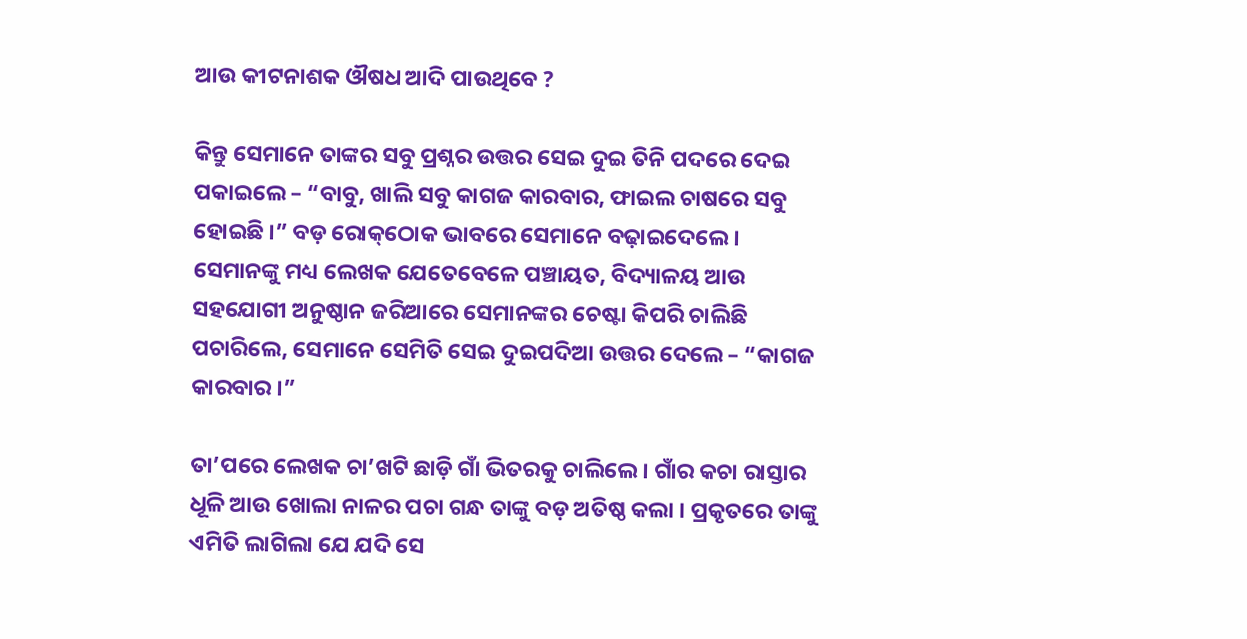ଆଉ କୀଟନାଶକ ଔଷଧ ଆଦି ପାଉଥିବେ ?

କିନ୍ତୁ ସେମାନେ ତାଙ୍କର ସବୁ ପ୍ରଶ୍ନର ଉତ୍ତର ସେଇ ଦୁଇ ତିନି ପଦରେ ଦେଇ ପକାଇଲେ – “ବାବୁ, ଖାଲି ସବୁ କାଗଜ କାରବାର, ଫାଇଲ ଚାଷରେ ସବୁ ହୋଇଛି ।” ବଡ଼ ରୋକ୍‌ଠୋକ ଭାବରେ ସେମାନେ ବଢ଼ାଇଦେଲେ । ସେମାନଙ୍କୁ ମଧ୍ୟ ଲେଖକ ଯେତେବେଳେ ପଞ୍ଚାୟତ, ବିଦ୍ୟାଳୟ ଆଉ ସ‌ହ‌ଯୋଗୀ ଅନୁଷ୍ଠାନ ଜରିଆରେ ସେମାନଙ୍କର ଚେଷ୍ଟା କିପରି ଚାଲିଛି ପଚାରିଲେ, ସେମାନେ ସେମିତି ସେଇ ଦୁଇପଦିଆ ଉତ୍ତର ଦେଲେ – “କାଗଜ କାରବାର ।”

ତା’ପରେ ଲେଖକ ଚା’ଖଟି ଛାଡ଼ି ଗାଁ ଭିତରକୁ ଚାଲିଲେ । ଗାଁର କଚା ରାସ୍ତାର ଧୂଳି ଆଉ ଖୋଲା ନାଳର ପଚା ଗନ୍ଧ ତାଙ୍କୁ ବଡ଼ ଅତିଷ୍ଠ କଲା । ପ୍ରକୃତରେ ତାଙ୍କୁ ଏମିତି ଲାଗିଲା ଯେ ଯଦି ସେ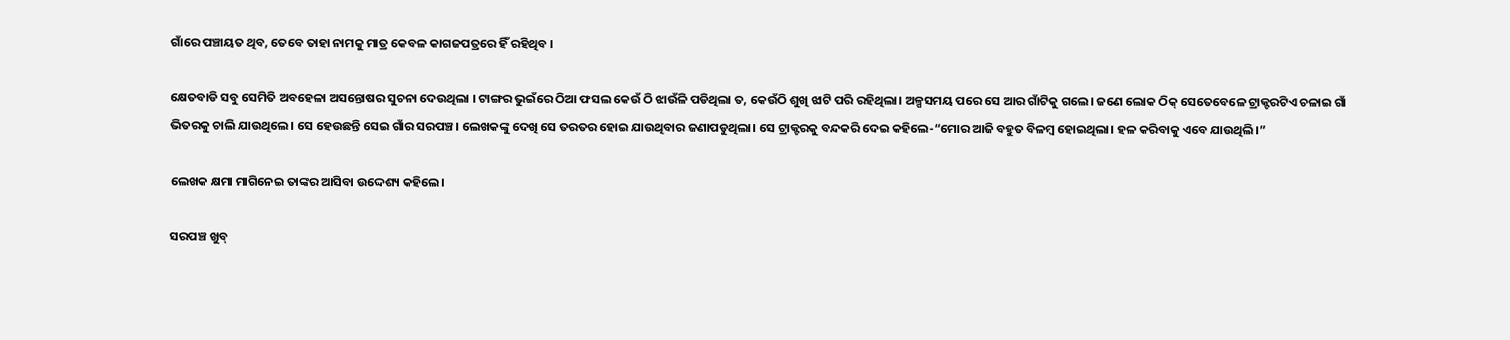ଗାଁରେ ପଞ୍ଚାୟତ ଥିବ, ତେବେ ତାହା ନାମକୁ ମାତ୍ର କେବଳ କାଗଜପତ୍ରରେ ହିଁ ରହିଥିବ ।

କ୍ଷେତବାଡି ସବୁ ସେମିତି ଅବହେଳା ଅସନ୍ତୋଷର ସୁଚନା ଦେଉଥିଲା । ଟାଙ୍ଗର ଭୁଇଁରେ ଠିଆ ଫସଲ କେଉଁ ଠି ଝାଉଁଳି ପଡିଥିଲା ତ, କେଉଁଠି ଶୁଖି ଝାଟି ପରି ରହିଥିଲା। ଅଳ୍ପସମୟ ପରେ ସେ ଆର ଗାଁଟିକୁ ଗଲେ। ଜଣେ ଲୋକ ଠିକ୍ ସେତେବେଳେ ଟ୍ରାକ୍ଟରଟିଏ ଚଳାଇ ଗାଁ ଭିତରକୁ ଚାଲି ଯାଉଥିଲେ। ସେ ହେଉଛନ୍ତି ସେଇ ଗାଁର ସରପଞ୍ଚ। ଲେଖକଙ୍କୁ ଦେଖି ସେ ତରତର ହୋଇ ଯାଉଥିବାର ଜଣାପଡୁଥିଲା। ସେ ଟ୍ରାକ୍ଟରକୁ ବନ୍ଦକରି ଦେଇ କହିଲେ-“ମୋର ଆଜି ବହୁତ ବିଳମ୍ବ ହୋଇଥିଲା। ହଳ କରିବାକୁ ଏବେ ଯାଉଥିଲି।”

ଲେଖକ କ୍ଷମା ମାଗିନେଇ ତାଙ୍କର ଆସିବା ଉଦ୍ଦେଶ୍ୟ କହିଲେ।

ସରପଞ୍ଚ ଖୁବ୍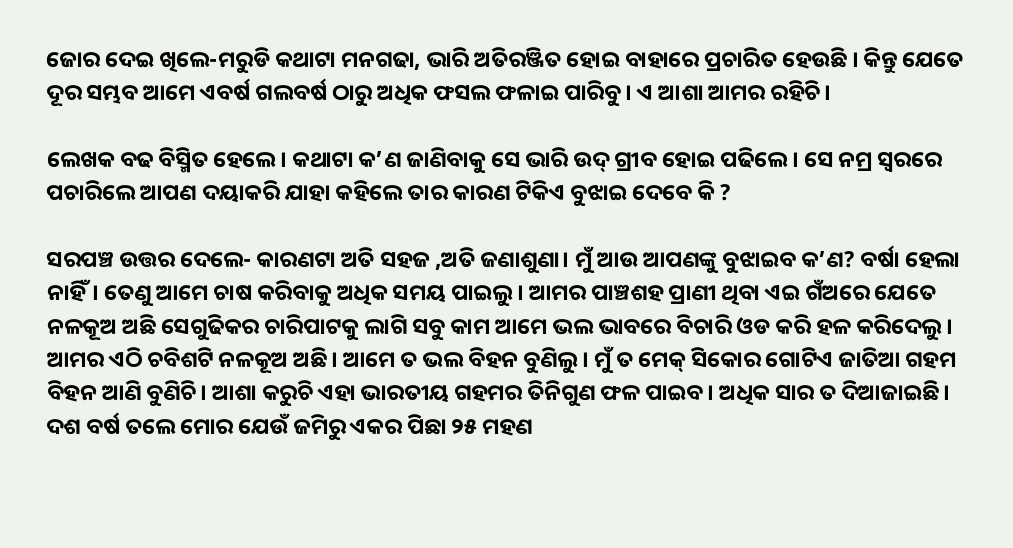ଜୋର ଦେଇ ଖିଲେ-ମରୁଡି କଥାଟା ମନଗଢା, ଭାରି ଅତିରଞ୍ଜିତ ହୋଇ ବାହାରେ ପ୍ରଚାରିତ ହେଉଛି । କିନ୍ତୁ ଯେତେ ଦୂର ସମ୍ଭବ ଆମେ ଏବର୍ଷ ଗଲବର୍ଷ ଠାରୁ ଅଧିକ ଫସଲ ଫଳାଇ ପାରିବୁ। ଏ ଆଶା ଆମର ରହିଚି।

ଲେଖକ ବଢ ବିସ୍ମିତ ହେଲେ। କଥାଟା କ’ଣ ଜାଣିବାକୁ ସେ ଭାରି ଉଦ୍ ଗ୍ରୀବ ହୋଇ ପଢିଲେ। ସେ ନମ୍ର ସ୍ୱରରେ ପଚାରିଲେ ଆପଣ ଦୟାକରି ଯାହା କହିଲେ ତାର କାରଣ ଟିକିଏ ବୁଝାଇ ଦେବେ କି ?

ସରପଞ୍ଚ ଉତ୍ତର ଦେଲେ- କାରଣଟା ଅତି ସହଜ ,ଅତି ଜଣାଶୁଣା। ମୁଁ ଆଉ ଆପଣଙ୍କୁ ବୁଝାଇବ କ’ଣ? ବର୍ଷା ହେଲା ନାହିଁ। ତେଣୁ ଆମେ ଚାଷ କରିବାକୁ ଅଧିକ ସମୟ ପାଇଲୁ। ଆମର ପାଞ୍ଚଶହ ପ୍ରାଣୀ ଥିବା ଏଇ ଗଁଅରେ ଯେତେ ନଳକୂଅ ଅଛି ସେଗୁଢିକର ଚାରିପାଟକୁ ଲାଗି ସବୁ କାମ ଆମେ ଭଲ ଭାବରେ ବିଚାରି ଓଡ କରି ହଳ କରିଦେଲୁ। ଆମର ଏଠି ଚବିଶଟି ନଳକୂଅ ଅଛି। ଆମେ ତ ଭଲ ବିହନ ବୁଣିଲୁ। ମୁଁ ତ ମେକ୍ ସିକୋର ଗୋଟିଏ ଜାତିଆ ଗହମ ବିହନ ଆଣି ବୁଣିଚି। ଆଶା କରୁଚି ଏହା ଭାରତୀୟ ଗହମର ତିନିଗୁଣ ଫଳ ପାଇବ। ଅଧିକ ସାର ତ ଦିଆଜାଇଛି। ଦଶ ବର୍ଷ ତଲେ ମୋର ଯେଉଁ ଜମିରୁ ଏକର ପିଛା ୨୫ ମହଣ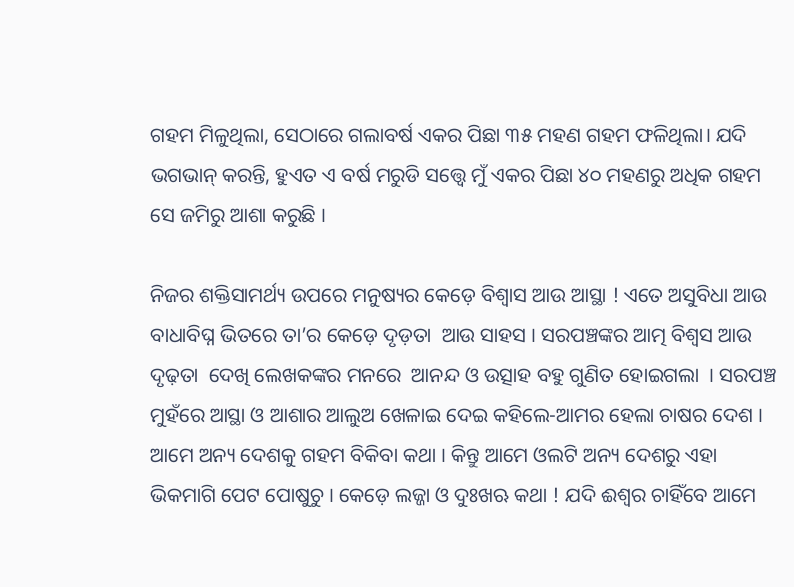ଗହମ ମିଳୁଥିଲା, ସେଠାରେ ଗଲାବର୍ଷ ଏକର ପିଛା ୩୫ ମହଣ ଗହମ ଫଳିଥିଲା। ଯଦି ଭଗଭାନ୍ କରନ୍ତି, ହୁଏତ ଏ ବର୍ଷ ମରୁଡି ସତ୍ତ୍ୱେ ମୁଁ ଏକର ପିଛା ୪୦ ମହଣରୁ ଅଧିକ ଗହମ ସେ ଜମିରୁ ଆଶା କରୁଛି ।

ନିଜର ଶକ୍ତିସାମର୍ଥ୍ୟ ଉପରେ ମନୁଷ୍ୟର କେଡ଼େ ବିଶ୍ୱାସ ଆଉ ଆସ୍ଥା ! ଏତେ ଅସୁବିଧା ଆଉ ବାଧାବିଘ୍ନ ଭିତରେ ତା’ର କେଡ଼େ ଦୃଡ଼ତା  ଆଉ ସାହସ । ସରପଞ୍ଚଙ୍କର ଆତ୍ମ ବିଶ୍ୱସ ଆଉ ଦୃଢ଼ତା  ଦେଖି ଲେଖକଙ୍କର ମନରେ  ଆନନ୍ଦ ଓ ଉତ୍ସାହ ବହୁ ଗୁଣିତ ହୋଇଗଲା  । ସରପଞ୍ଚ ମୁହଁରେ ଆସ୍ଥା ଓ ଆଶାର ଆଲୁଅ ଖେଳାଇ ଦେଇ କହିଲେ-ଆମର ହେଲା ଚାଷର ଦେଶ । ଆମେ ଅନ୍ୟ ଦେଶକୁ ଗହମ ବିକିବା କଥା । କିନ୍ତୁ ଆମେ ଓଲଟି ଅନ୍ୟ ଦେଶରୁ ଏହା ଭିକମାଗି ପେଟ ପୋଷୁଚୁ । କେଡ଼େ ଲଜ୍ଜା ଓ ଦୁଃଖଋ କଥା ! ଯଦି ଈଶ୍ୱର ଚାହିଁବେ ଆମେ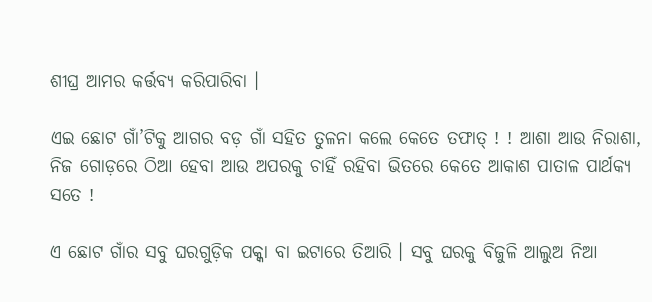ଶୀଘ୍ର ଆମର କର୍ତ୍ତବ୍ୟ କରିପାରିବା ।

ଏଇ ଛୋଟ ଗାଁ’ଟିକୁ ଆଗର ବଡ଼ ଗାଁ ସହିତ ତୁଳନା କଲେ କେତେ ତଫାତ୍ ! ! ଆଶା ଆଉ ନିରାଶା, ନିଜ ଗୋଡ଼ରେ ଠିଆ ହେବା ଆଉ ଅପରକୁ ଚାହିଁ ରହିବା ଭିତରେ କେତେ ଆକାଶ ପାତାଳ ପାର୍ଥକ୍ୟ ସତେ !

ଏ ଛୋଟ ଗାଁର ସବୁ ଘରଗୁଡ଼ିକ ପକ୍କା ବା ଇଟାରେ ତିଆରି । ସବୁ ଘରକୁ ବିଜୁଳି ଆଲୁଅ ନିଆ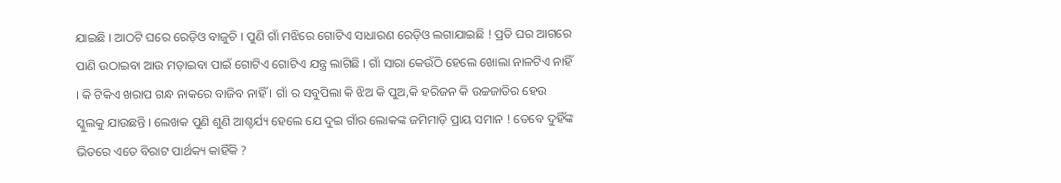ଯାଇଛି । ଆଠଟି ଘରେ ରେଡ଼ିଓ ବାଜୁଚି । ପୁଣି ଗାଁ ମଝିରେ ଗୋଟିଏ ସାଧାରଣ ରେଡ଼ିଓ ଲଗାଯାଇଛି ! ପ୍ରତି ଘର ଆଗରେ ପାଣି ଉଠାଇବା ଆଉ ମଡ଼ାଇବା ପାଇଁ ଗୋଟିଏ ଗୋଟିଏ ଯନ୍ତ୍ର ଲାଗିଛି । ଗାଁ ସାରା କେଉଁଠି ହେଲେ ଖୋଲା ନାଳଟିଏ ନାହିଁ । କି ଟିକିଏ ଖରାପ ଗନ୍ଧ ନାକରେ ବାଜିବ ନାହିଁ । ଗାଁ ର ସବୁପିଲା କି ଝିଅ କି ପୁଅ,କି ହରିଜନ କି ଉଚ୍ଚଜାତିର ହେଉ ସ୍କୁଲକୁ ଯାଉଛନ୍ତି । ଲେଖକ ପୁଣି ଶୁଣି ଆଶ୍ଚର୍ଯ୍ୟ ହେଲେ ଯେ ଦୁଇ ଗାଁର ଲୋକଙ୍କ ଜମିମାଡ଼ି ପ୍ରାୟ ସମାନ ! ତେବେ ଦୁହିଁଙ୍କ ଭିତରେ ଏତେ ବିରାଟ ପାର୍ଥକ୍ୟ କାହିଁକି ?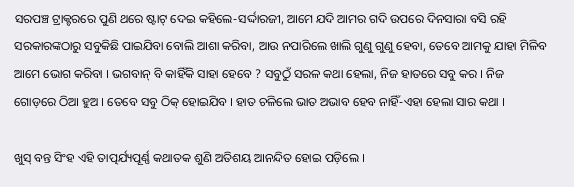ସରପଞ୍ଚ ଟ୍ରାକ୍ଟରରେ ପୁଣି ଥରେ ଷ୍ଟାଟ୍ ଦେଇ କହିଲେ-ସର୍ଦ୍ଦାରଜୀ, ଆମେ ଯଦି ଆମର ଗଦି ଉପରେ ଦିନସାରା ବସି ରହି ସରକାରଙ୍କଠାରୁ ସବୁକିଛି ପାଇଯିବା ବୋଲି ଆଶା କରିବା, ଆଉ ନପାରିଲେ ଖାଲି ଗୁଣୁ ଗୁଣୁ ହେବା, ତେବେ ଆମକୁ ଯାହା ମିଳିବ ଆମେ ଭୋଗ କରିବା । ଭଗବାନ୍ ବି କାହିଁକି ସାହା ହେବେ ? ସବୁଠୁଁ ସରଳ କଥା ହେଲା, ନିଜ ହାତରେ ସବୁ କର । ନିଜ ଗୋଡ଼ରେ ଠିଆ ହୁଅ । ତେବେ ସବୁ ଠିକ୍ ହୋଇଯିବ । ହାତ ଚଳିଲେ ଭାତ ଅଭାବ ହେବ ନାହିଁ-ଏହା ହେଲା ସାର କଥା ।

ଖୁସ୍ ବନ୍ତ ସିଂହ ଏହି ତାତ୍ପର୍ଯ୍ୟପୂର୍ଣ୍ଣ କଥାତକ ଶୁଣି ଅତିଶୟ ଆନନ୍ଦିତ ହୋଇ ପଡ଼ିଲେ ।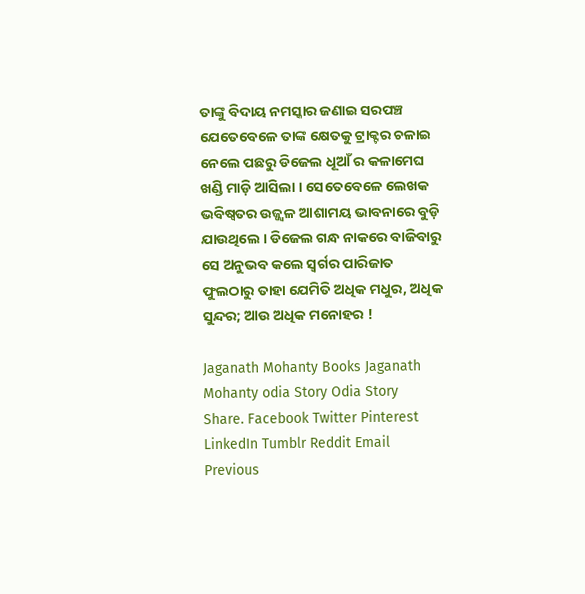ତାଙ୍କୁ ବିଦାୟ ନମସ୍କାର ଜଣାଇ ସରପଞ୍ଚ ଯେତେବେଳେ ତାଙ୍କ କ୍ଷେତକୁ ଟ୍ରାକ୍ଟର ଚଳାଇ ନେଲେ ପଛରୁ ଡିଜେଲ ଧୂଆଁ ର କଳାମେଘ ଖଣ୍ଡି ମାଡ଼ି ଆସିଲା । ସେତେବେଳେ ଲେଖକ ଭବିଷ୍ୱତର ଉଜ୍ଜ୍ୱଳ ଆଶାମୟ ଭାବନାରେ ବୁଡ଼ି ଯାଉଥିଲେ । ଡିଜେଲ ଗନ୍ଧ ନାକରେ ବାଜିବାରୁ ସେ ଅନୁଭବ କଲେ ସ୍ୱର୍ଗର ପାରିଜାତ ଫୁଲଠାରୁ ତାହା ଯେମିତି ଅଧିକ ମଧୁର, ଅଧିକ ସୁନ୍ଦର; ଆଉ ଅଧିକ ମନୋହର !

Jaganath Mohanty Books Jaganath Mohanty odia Story Odia Story
Share. Facebook Twitter Pinterest LinkedIn Tumblr Reddit Email
Previous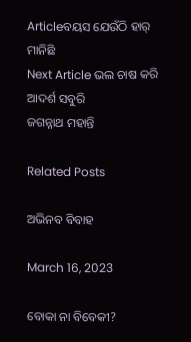Articleବୟସ ଯେଉଁଠି ହାର୍ ମାନିଛି
Next Article ଭଲ ଚାଷ କରି ଆଦର୍ଶ ସବୁରି
ଜଗନ୍ନାଥ ମହାନ୍ତି

Related Posts

ଅଭିନବ ବିବାହ

March 16, 2023

ବୋକା ନା ବିବେକୀ?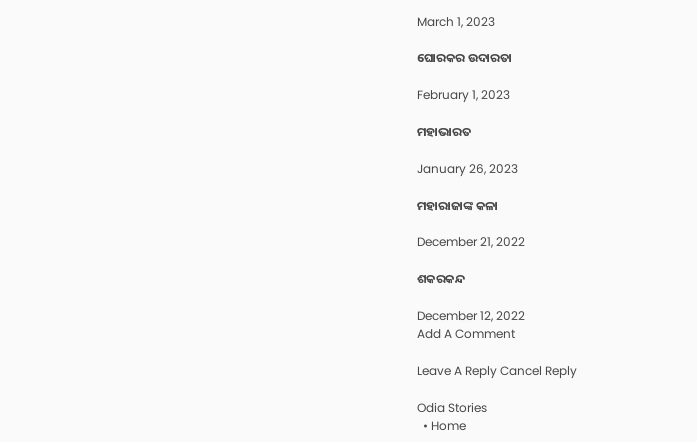March 1, 2023

ଘୋରକର ଉଦାରତା

February 1, 2023

ମହାଭାରତ

January 26, 2023

ମହାରାଜାଙ୍କ କଳା

December 21, 2022

ଶକରକନ୍ଦ

December 12, 2022
Add A Comment

Leave A Reply Cancel Reply

Odia Stories
  • Home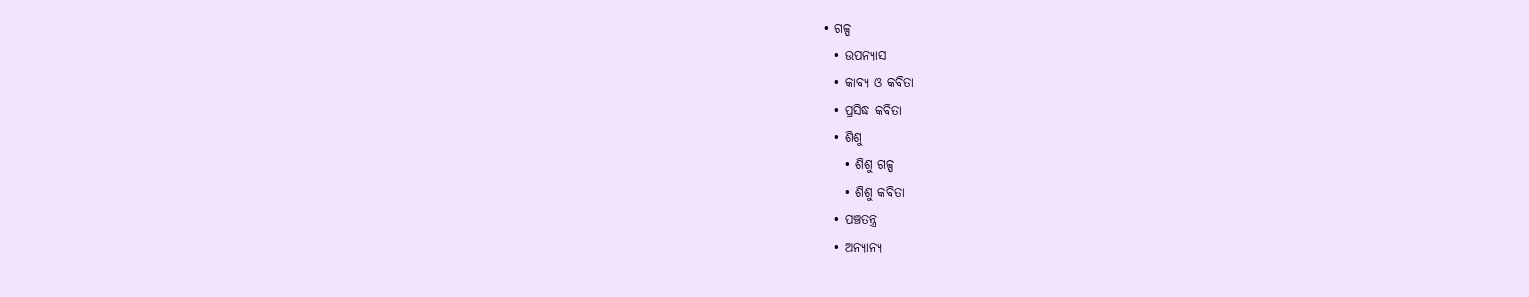• ଗଳ୍ପ
  • ଉପନ୍ୟାସ
  • କାବ୍ୟ ଓ କବିତା
  • ପ୍ରସିଦ୍ଧ କବିତା
  • ଶିଶୁ
    • ଶିଶୁ ଗଳ୍ପ
    • ଶିଶୁ କବିତା
  • ପଞ୍ଚତନ୍ତ୍ର
  • ଅନ୍ୟାନ୍ୟ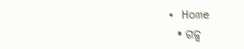• Home
  • ଗଳ୍ପ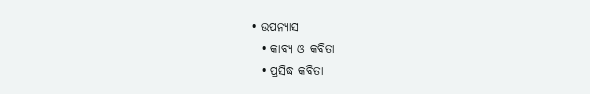• ଉପନ୍ୟାସ
  • କାବ୍ୟ ଓ କବିତା
  • ପ୍ରସିଦ୍ଧ କବିତା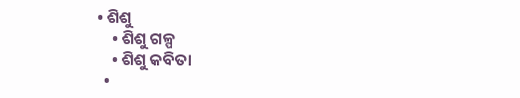• ଶିଶୁ
    • ଶିଶୁ ଗଳ୍ପ
    • ଶିଶୁ କବିତା
  •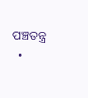ପଞ୍ଚତନ୍ତ୍ର
  •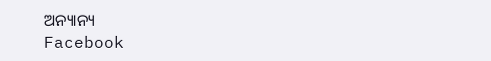ଅନ୍ୟାନ୍ୟ
Facebook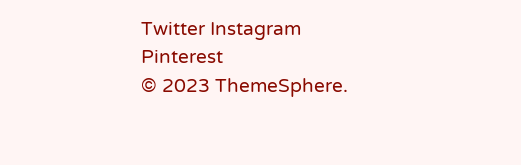Twitter Instagram Pinterest
© 2023 ThemeSphere.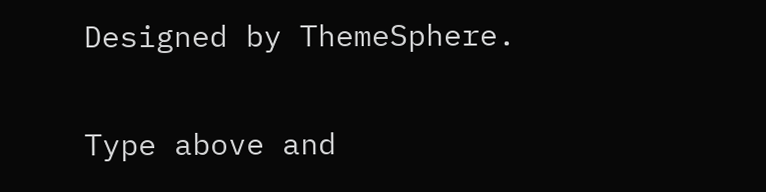Designed by ThemeSphere.

Type above and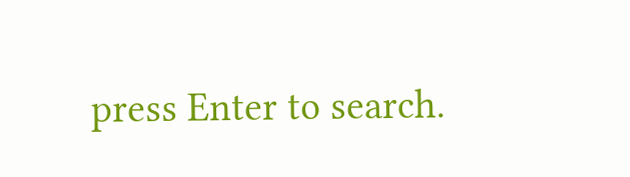press Enter to search.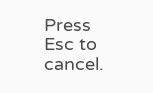Press Esc to cancel.